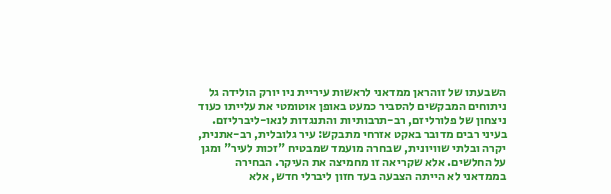השבעתו של זוהראן ממדאני לראשות עיריית ניו יורק הולידה גל ניתוחים המבקשים להסביר כמעט באופן אוטומטי את עלייתו כעוד ניצחון של פלורליזם, רב-תרבותיות והתנגדות לנאו-ליברליזם. בעיני רבים מדובר באקט אזרחי מתבקש: עיר גלובלית, רב-אתנית, יקרה ובלתי שוויונית, שבחרה מועמד שמבטיח "זכות לעיר" ומגן על החלשים. אלא שקריאה זו מחמיצה את העיקר. הבחירה בממדאני לא הייתה הצבעה בעד חזון ליברלי חדש, אלא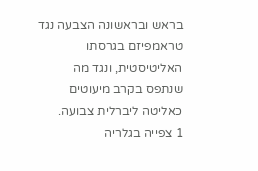בראש ובראשונה הצבעה נגד טראמפיזם בגרסתו האליטיסטית, ונגד מה שנתפס בקרב מיעוטים כאליטה ליברלית צבועה.
1 צפייה בגלריה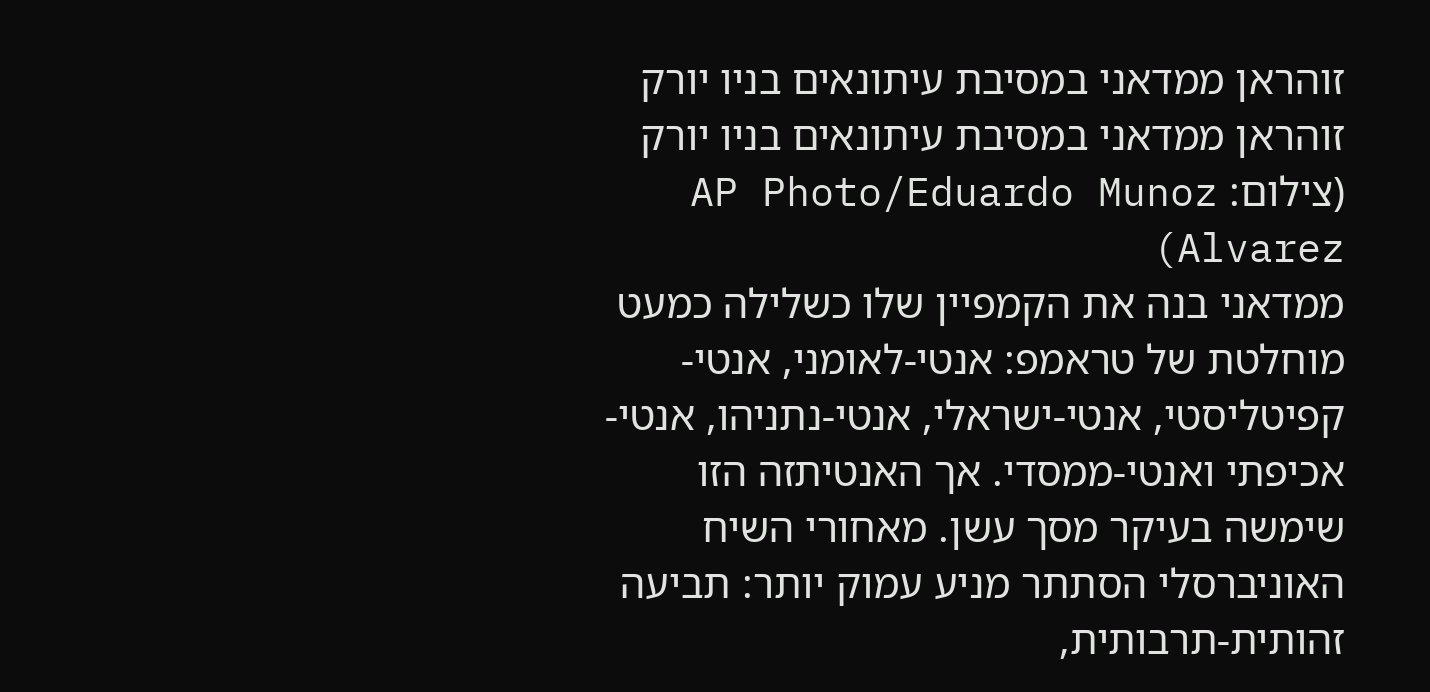זוהראן ממדאני במסיבת עיתונאים בניו יורק
זוהראן ממדאני במסיבת עיתונאים בניו יורק
(צילום: AP Photo/Eduardo Munoz Alvarez)
ממדאני בנה את הקמפיין שלו כשלילה כמעט מוחלטת של טראמפ: אנטי-לאומני, אנטי-קפיטליסטי, אנטי-ישראלי, אנטי-נתניהו, אנטי-אכיפתי ואנטי-ממסדי. אך האנטיתזה הזו שימשה בעיקר מסך עשן. מאחורי השיח האוניברסלי הסתתר מניע עמוק יותר: תביעה זהותית-תרבותית,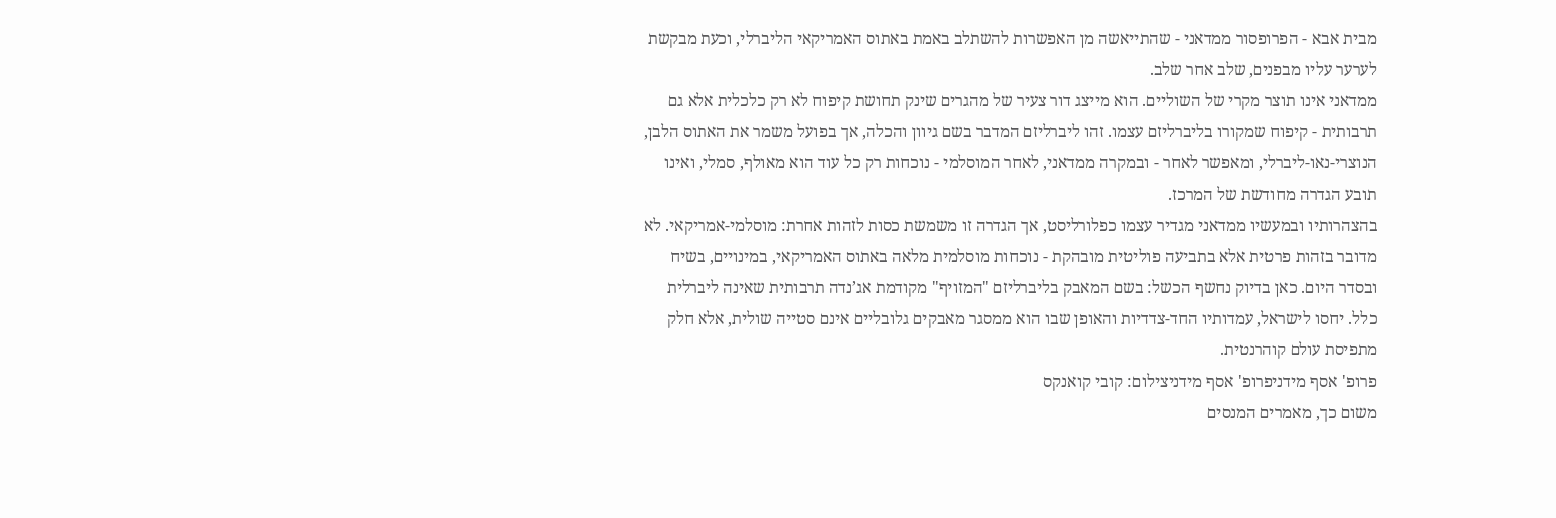מבית אבא - הפרופסור ממדאני - שהתייאשה מן האפשרות להשתלב באמת באתוס האמריקאי הליברלי, וכעת מבקשת לערער עליו מבפנים, שלב אחר שלב.
ממדאני אינו תוצר מקרי של השוליים. הוא מייצג דור צעיר של מהגרים שינק תחושת קיפוח לא רק כלכלית אלא גם תרבותית - קיפוח שמקורו בליברליזם עצמו. זהו ליברליזם המדבר בשם גיוון והכלה, אך בפועל משמר את האתוס הלבן, הנוצרי-נאו-ליברלי, ומאפשר לאחר - ובמקרה ממדאני, לאחר המוסלמי - נוכחות רק כל עוד הוא מאולף, סמלי, ואינו תובע הגדרה מחודשת של המרכז.
בהצהרותיו ובמעשיו ממדאני מגדיר עצמו כפלורליסט, אך הגדרה זו משמשת כסות לזהות אחרת: מוסלמי-אמריקאי. לא מדובר בזהות פרטית אלא בתביעה פוליטית מובהקת - נוכחות מוסלמית מלאה באתוס האמריקאי, במינויים, בשיח ובסדר היום. כאן בדיוק נחשף הכשל: בשם המאבק בליברליזם "המזויף" מקודמת אג’נדה תרבותית שאינה ליברלית כלל. יחסו לישראל, עמדותיו החד-צדדיות והאופן שבו הוא ממסגר מאבקים גלובליים אינם סטייה שולית, אלא חלק מתפיסת עולם קוהרנטית.
פרופ' אסף מידניפרופ' אסף מידניצילום: קובי קואנקס
משום כך, מאמרים המנסים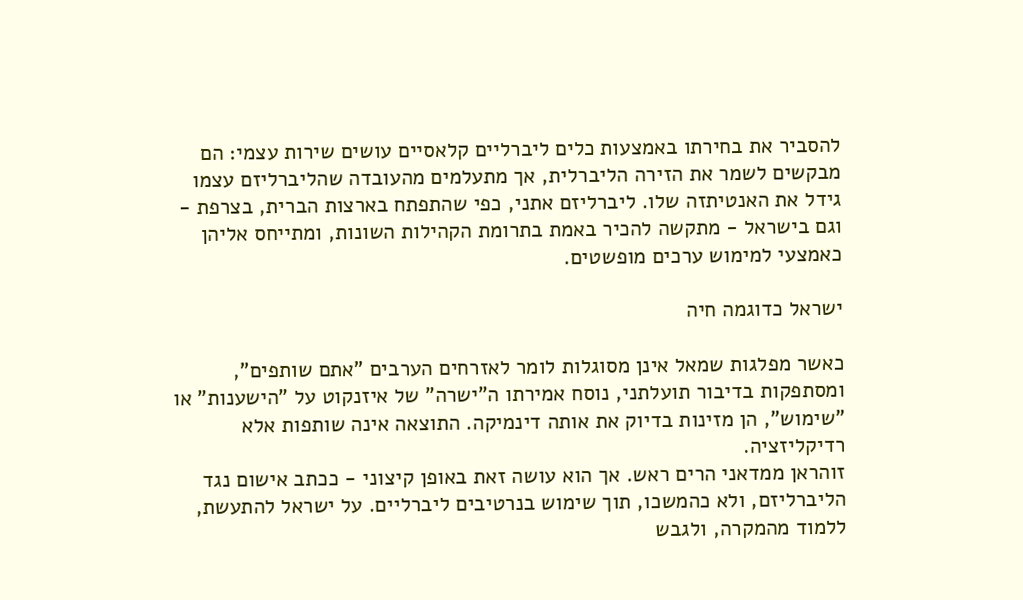להסביר את בחירתו באמצעות כלים ליברליים קלאסיים עושים שירות עצמי: הם מבקשים לשמר את הזירה הליברלית, אך מתעלמים מהעובדה שהליברליזם עצמו גידל את האנטיתזה שלו. ליברליזם אתני, כפי שהתפתח בארצות הברית, בצרפת - וגם בישראל - מתקשה להכיר באמת בתרומת הקהילות השונות, ומתייחס אליהן כאמצעי למימוש ערכים מופשטים.

ישראל כדוגמה חיה

כאשר מפלגות שמאל אינן מסוגלות לומר לאזרחים הערבים "אתם שותפים", ומסתפקות בדיבור תועלתני, נוסח אמירתו ה"ישרה" של איזנקוט על "הישענות" או "שימוש", הן מזינות בדיוק את אותה דינמיקה. התוצאה אינה שותפות אלא רדיקליזציה.
זוהראן ממדאני הרים ראש. אך הוא עושה זאת באופן קיצוני - ככתב אישום נגד הליברליזם, ולא כהמשכו, תוך שימוש בנרטיבים ליברליים. על ישראל להתעשת, ללמוד מהמקרה, ולגבש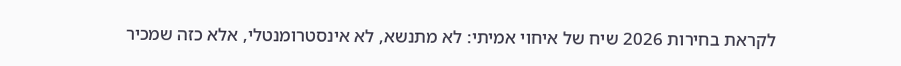לקראת בחירות 2026 שיח של איחוי אמיתי: לא מתנשא, לא אינסטרומנטלי, אלא כזה שמכיר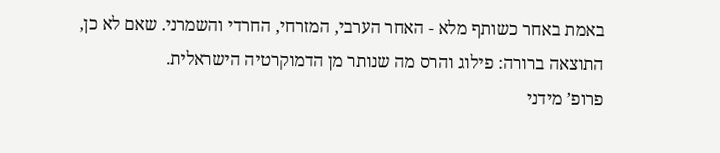באמת באחר כשותף מלא - האחר הערבי, המזרחי, החרדי והשמרני. שאם לא כן, התוצאה ברורה: פילוג והרס מה שנותר מן הדמוקרטיה הישראלית.
פרופ’ מידני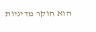הוא חוקר מדיניות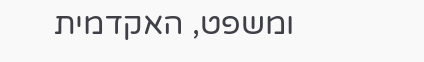ומשפט, האקדמית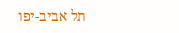תל אביב-יפו